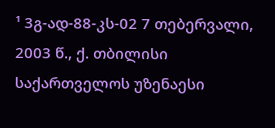¹ 3გ-ად-88-კს-02 7 თებერვალი, 2003 წ., ქ. თბილისი
საქართველოს უზენაესი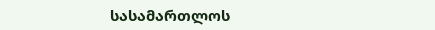სასამართლოს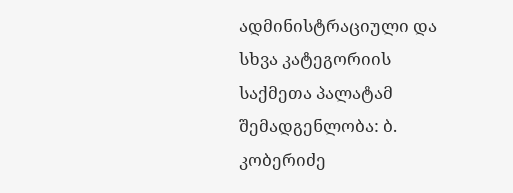ადმინისტრაციული და სხვა კატეგორიის საქმეთა პალატამ
შემადგენლობა: ბ. კობერიძე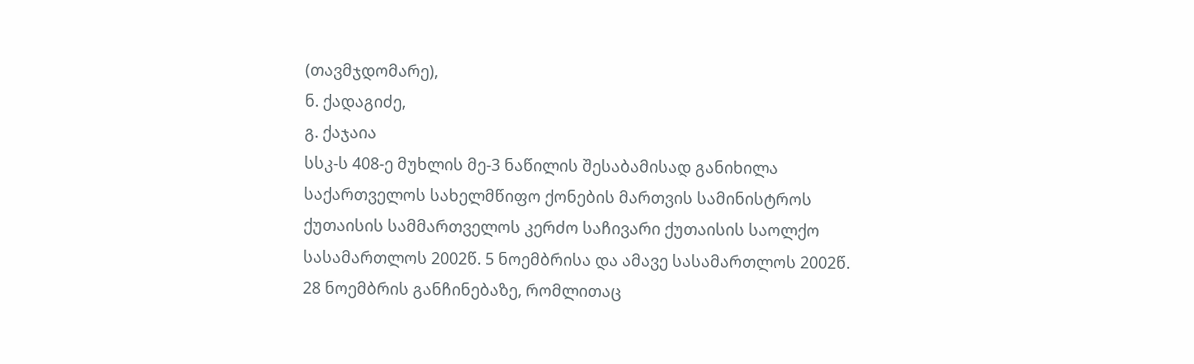(თავმჯდომარე),
ნ. ქადაგიძე,
გ. ქაჯაია
სსკ-ს 408-ე მუხლის მე-3 ნაწილის შესაბამისად განიხილა საქართველოს სახელმწიფო ქონების მართვის სამინისტროს ქუთაისის სამმართველოს კერძო საჩივარი ქუთაისის საოლქო სასამართლოს 2002წ. 5 ნოემბრისა და ამავე სასამართლოს 2002წ. 28 ნოემბრის განჩინებაზე, რომლითაც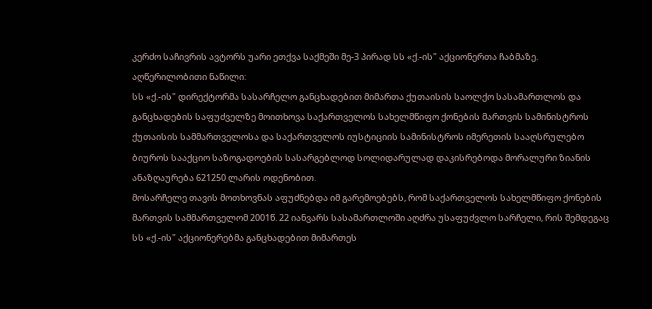კერძო საჩივრის ავტორს უარი ეთქვა საქმეში მე-3 პირად სს «ქ.-ის" აქციონერთა ჩაბმაზე.
აღწერილობითი ნაწილი:
სს «ქ.-ის" დირექტორმა სასარჩელო განცხადებით მიმართა ქუთაისის საოლქო სასამართლოს და განცხადების საფუძველზე მოითხოვა საქართველოს სახელმწიფო ქონების მართვის სამინისტროს ქუთაისის სამმართველოსა და საქართველოს იუსტიციის სამინისტროს იმერეთის სააღსრულებო ბიუროს სააქციო საზოგადოების სასარგებლოდ სოლიდარულად დაკისრებოდა მორალური ზიანის ანაზღაურება 621250 ლარის ოდენობით.
მოსარჩელე თავის მოთხოვნას აფუძნებდა იმ გარემოებებს, რომ საქართველოს სახელმწიფო ქონების მართვის სამმართველომ 2001წ. 22 იანვარს სასამართლოში აღძრა უსაფუძვლო სარჩელი, რის შემდეგაც სს «ქ.-ის" აქციონერებმა განცხადებით მიმართეს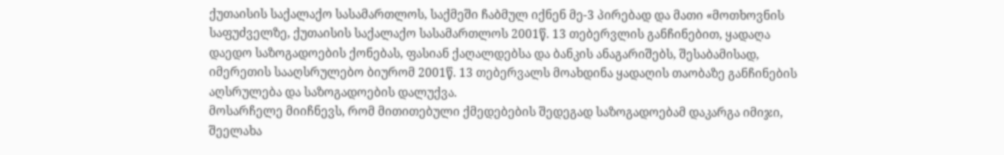ქუთაისის საქალაქო სასამართლოს, საქმეში ჩაბმულ იქნენ მე-3 პირებად და მათი «მოთხოვნის საფუძველზე, ქუთაისის საქალაქო სასამართლოს 2001წ. 13 თებერვლის განჩინებით, ყადაღა დაედო საზოგადოების ქონებას, ფასიან ქაღალდებსა და ბანკის ანაგარიშებს, შესაბამისად, იმერეთის სააღსრულებო ბიურომ 2001წ. 13 თებერვალს მოახდინა ყადაღის თაობაზე განჩინების აღსრულება და საზოგადოების დალუქვა.
მოსარჩელე მიიჩნევს, რომ მითითებული ქმედებების შედეგად საზოგადოებამ დაკარგა იმიჯი, შეელახა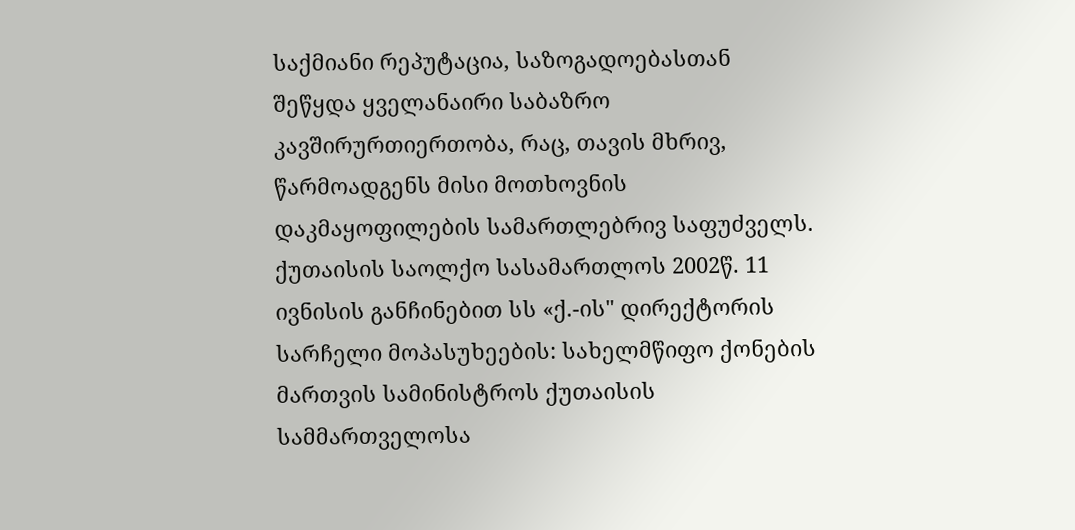საქმიანი რეპუტაცია, საზოგადოებასთან შეწყდა ყველანაირი საბაზრო კავშირურთიერთობა, რაც, თავის მხრივ, წარმოადგენს მისი მოთხოვნის დაკმაყოფილების სამართლებრივ საფუძველს.
ქუთაისის საოლქო სასამართლოს 2002წ. 11 ივნისის განჩინებით სს «ქ.-ის" დირექტორის სარჩელი მოპასუხეების: სახელმწიფო ქონების მართვის სამინისტროს ქუთაისის სამმართველოსა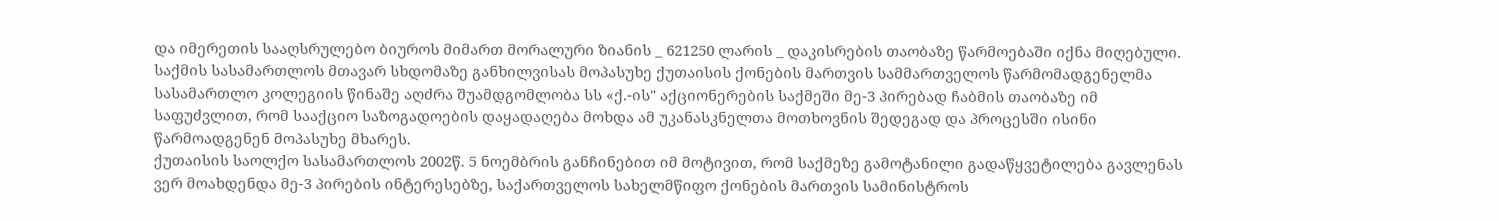და იმერეთის სააღსრულებო ბიუროს მიმართ მორალური ზიანის _ 621250 ლარის _ დაკისრების თაობაზე წარმოებაში იქნა მიღებული.
საქმის სასამართლოს მთავარ სხდომაზე განხილვისას მოპასუხე ქუთაისის ქონების მართვის სამმართველოს წარმომადგენელმა სასამართლო კოლეგიის წინაშე აღძრა შუამდგომლობა სს «ქ.-ის" აქციონერების საქმეში მე-3 პირებად ჩაბმის თაობაზე იმ საფუძვლით, რომ სააქციო საზოგადოების დაყადაღება მოხდა ამ უკანასკნელთა მოთხოვნის შედეგად და პროცესში ისინი წარმოადგენენ მოპასუხე მხარეს.
ქუთაისის საოლქო სასამართლოს 2002წ. 5 ნოემბრის განჩინებით იმ მოტივით, რომ საქმეზე გამოტანილი გადაწყვეტილება გავლენას ვერ მოახდენდა მე-3 პირების ინტერესებზე, საქართველოს სახელმწიფო ქონების მართვის სამინისტროს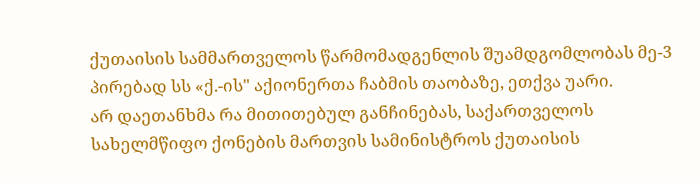ქუთაისის სამმართველოს წარმომადგენლის შუამდგომლობას მე-3 პირებად სს «ქ.-ის" აქიონერთა ჩაბმის თაობაზე, ეთქვა უარი.
არ დაეთანხმა რა მითითებულ განჩინებას, საქართველოს სახელმწიფო ქონების მართვის სამინისტროს ქუთაისის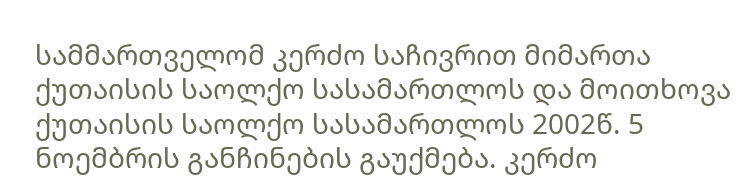სამმართველომ კერძო საჩივრით მიმართა ქუთაისის საოლქო სასამართლოს და მოითხოვა ქუთაისის საოლქო სასამართლოს 2002წ. 5 ნოემბრის განჩინების გაუქმება. კერძო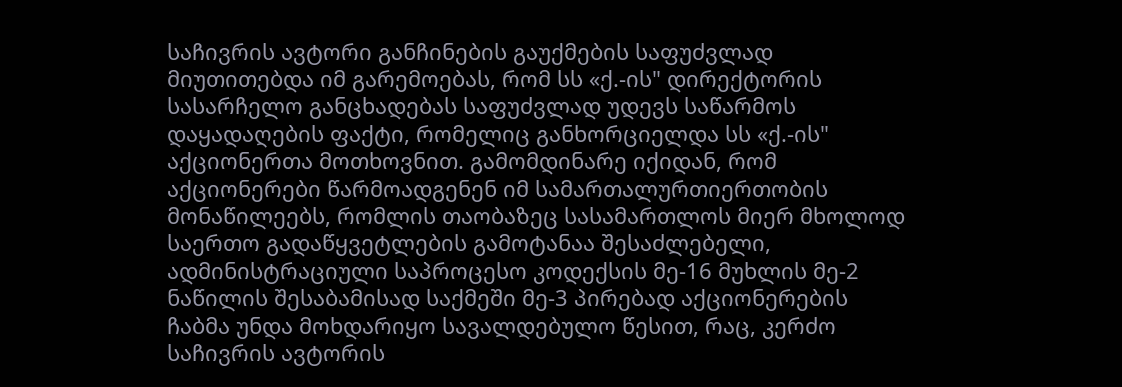საჩივრის ავტორი განჩინების გაუქმების საფუძვლად მიუთითებდა იმ გარემოებას, რომ სს «ქ.-ის" დირექტორის სასარჩელო განცხადებას საფუძვლად უდევს საწარმოს დაყადაღების ფაქტი, რომელიც განხორციელდა სს «ქ.-ის" აქციონერთა მოთხოვნით. გამომდინარე იქიდან, რომ აქციონერები წარმოადგენენ იმ სამართალურთიერთობის მონაწილეებს, რომლის თაობაზეც სასამართლოს მიერ მხოლოდ საერთო გადაწყვეტლების გამოტანაა შესაძლებელი, ადმინისტრაციული საპროცესო კოდექსის მე-16 მუხლის მე-2 ნაწილის შესაბამისად საქმეში მე-3 პირებად აქციონერების ჩაბმა უნდა მოხდარიყო სავალდებულო წესით, რაც, კერძო საჩივრის ავტორის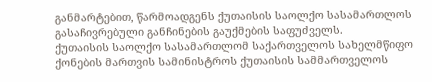განმარტებით, წარმოადგენს ქუთაისის საოლქო სასამართლოს გასაჩივრებული განჩინების გაუქმების საფუძველს.
ქუთაისის საოლქო სასამართლომ საქართველოს სახელმწიფო ქონების მართვის სამინისტროს ქუთაისის სამმართველოს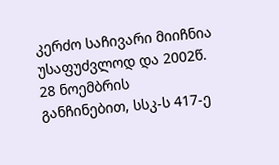კერძო საჩივარი მიიჩნია უსაფუძვლოდ და 2002წ. 28 ნოემბრის განჩინებით, სსკ-ს 417-ე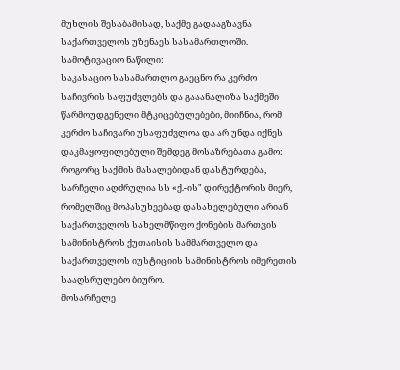მუხლის შესაბამისად, საქმე გადააგზავნა საქართველოს უზენაეს სასამართლოში.
სამოტივაციო ნაწილი:
საკასაციო სასამართლო გაეცნო რა კერძო საჩივრის საფუძვლებს და გააანალიზა საქმეში წარმოუდგენელი მტკიცებულებები, მიიჩნია, რომ კერძო საჩივარი უსაფუძვლოა და არ უნდა იქნეს დაკმაყოფილებული შემდეგ მოსაზრებათა გამო:
როგორც საქმის მასალებიდან დასტურდება, სარჩელი აღძრულია სს «ქ.-ის" დირექტორის მიერ, რომელშიც მოპასუხეებად დასახელებული არიან საქართველოს სახელმწიფო ქონების მართვის სამინისტროს ქუთაისის სამმართველო და საქართველოს იუსტიციის სამინისტროს იმერეთის სააღსრულებო ბიურო.
მოსარჩელე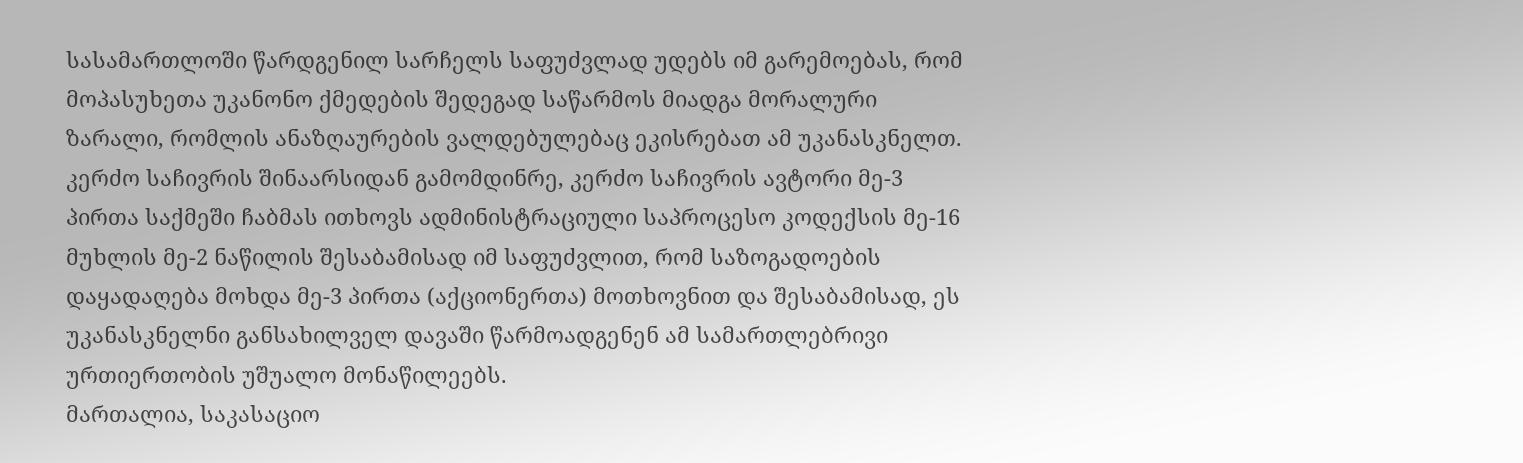სასამართლოში წარდგენილ სარჩელს საფუძვლად უდებს იმ გარემოებას, რომ მოპასუხეთა უკანონო ქმედების შედეგად საწარმოს მიადგა მორალური ზარალი, რომლის ანაზღაურების ვალდებულებაც ეკისრებათ ამ უკანასკნელთ.
კერძო საჩივრის შინაარსიდან გამომდინრე, კერძო საჩივრის ავტორი მე-3 პირთა საქმეში ჩაბმას ითხოვს ადმინისტრაციული საპროცესო კოდექსის მე-16 მუხლის მე-2 ნაწილის შესაბამისად იმ საფუძვლით, რომ საზოგადოების დაყადაღება მოხდა მე-3 პირთა (აქციონერთა) მოთხოვნით და შესაბამისად, ეს უკანასკნელნი განსახილველ დავაში წარმოადგენენ ამ სამართლებრივი ურთიერთობის უშუალო მონაწილეებს.
მართალია, საკასაციო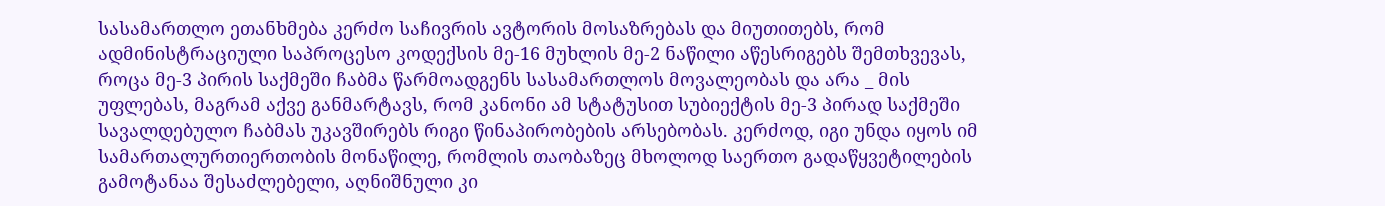სასამართლო ეთანხმება კერძო საჩივრის ავტორის მოსაზრებას და მიუთითებს, რომ ადმინისტრაციული საპროცესო კოდექსის მე-16 მუხლის მე-2 ნაწილი აწესრიგებს შემთხვევას, როცა მე-3 პირის საქმეში ჩაბმა წარმოადგენს სასამართლოს მოვალეობას და არა _ მის უფლებას, მაგრამ აქვე განმარტავს, რომ კანონი ამ სტატუსით სუბიექტის მე-3 პირად საქმეში სავალდებულო ჩაბმას უკავშირებს რიგი წინაპირობების არსებობას. კერძოდ, იგი უნდა იყოს იმ სამართალურთიერთობის მონაწილე, რომლის თაობაზეც მხოლოდ საერთო გადაწყვეტილების გამოტანაა შესაძლებელი, აღნიშნული კი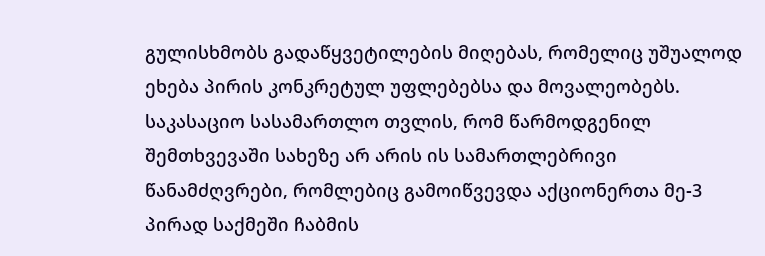გულისხმობს გადაწყვეტილების მიღებას, რომელიც უშუალოდ ეხება პირის კონკრეტულ უფლებებსა და მოვალეობებს.
საკასაციო სასამართლო თვლის, რომ წარმოდგენილ შემთხვევაში სახეზე არ არის ის სამართლებრივი წანამძღვრები, რომლებიც გამოიწვევდა აქციონერთა მე-3 პირად საქმეში ჩაბმის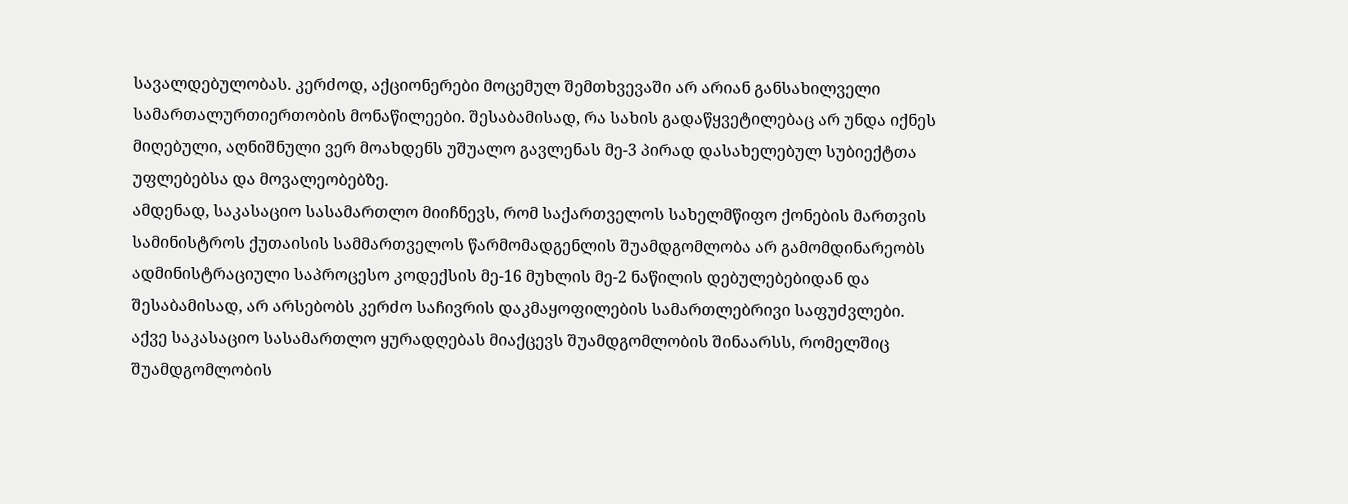სავალდებულობას. კერძოდ, აქციონერები მოცემულ შემთხვევაში არ არიან განსახილველი სამართალურთიერთობის მონაწილეები. შესაბამისად, რა სახის გადაწყვეტილებაც არ უნდა იქნეს მიღებული, აღნიშნული ვერ მოახდენს უშუალო გავლენას მე-3 პირად დასახელებულ სუბიექტთა უფლებებსა და მოვალეობებზე.
ამდენად, საკასაციო სასამართლო მიიჩნევს, რომ საქართველოს სახელმწიფო ქონების მართვის სამინისტროს ქუთაისის სამმართველოს წარმომადგენლის შუამდგომლობა არ გამომდინარეობს ადმინისტრაციული საპროცესო კოდექსის მე-16 მუხლის მე-2 ნაწილის დებულებებიდან და შესაბამისად, არ არსებობს კერძო საჩივრის დაკმაყოფილების სამართლებრივი საფუძვლები.
აქვე საკასაციო სასამართლო ყურადღებას მიაქცევს შუამდგომლობის შინაარსს, რომელშიც შუამდგომლობის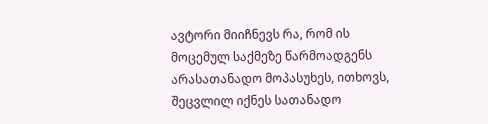ავტორი მიიჩნევს რა, რომ ის მოცემულ საქმეზე წარმოადგენს არასათანადო მოპასუხეს, ითხოვს, შეცვლილ იქნეს სათანადო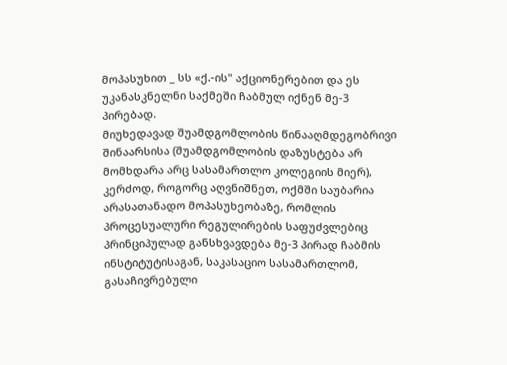მოპასუხით _ სს «ქ.-ის" აქციონერებით და ეს უკანასკნელნი საქმეში ჩაბმულ იქნენ მე-3 პირებად.
მიუხედავად შუამდგომლობის წინააღმდეგობრივი შინაარსისა (შუამდგომლობის დაზუსტება არ მომხდარა არც სასამართლო კოლეგიის მიერ), კერძოდ, როგორც აღვნიშნეთ, ოქმში საუბარია არასათანადო მოპასუხეობაზე, რომლის პროცესუალური რეგულირების საფუძვლებიც პრინციპულად განსხვავდება მე-3 პირად ჩაბმის ინსტიტუტისაგან, საკასაციო სასამართლომ, გასაჩივრებული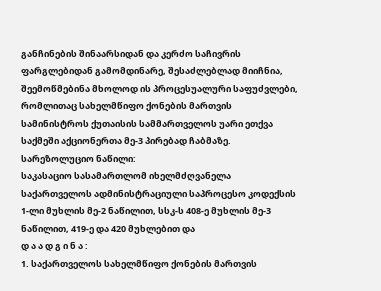განჩინების შინაარსიდან და კერძო საჩივრის ფარგლებიდან გამომდინარე, შესაძლებლად მიიჩნია, შეემოწმებინა მხოლოდ ის პროცესუალური საფუძვლები, რომლითაც სახელმწიფო ქონების მართვის სამინისტროს ქუთაისის სამმართველოს უარი ეთქვა საქმეში აქციონერთა მე-3 პირებად ჩაბმაზე.
სარეზოლუციო ნაწილი:
საკასაციო სასამართლომ იხელმძღვანელა საქართველოს ადმინისტრაციული საპროცესო კოდექსის 1-ლი მუხლის მე-2 ნაწილით, სსკ-ს 408-ე მუხლის მე-3 ნაწილით, 419-ე და 420 მუხლებით და
დ ა ა დ გ ი ნ ა :
1. საქართველოს სახელმწიფო ქონების მართვის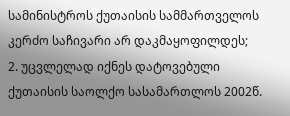სამინისტროს ქუთაისის სამმართველოს კერძო საჩივარი არ დაკმაყოფილდეს;
2. უცვლელად იქნეს დატოვებული ქუთაისის საოლქო სასამართლოს 2002წ.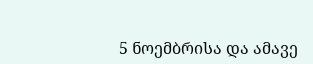5 ნოემბრისა და ამავე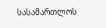სასამართლოს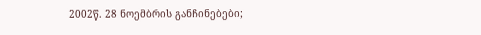2002წ. 28 ნოემბრის განჩინებები;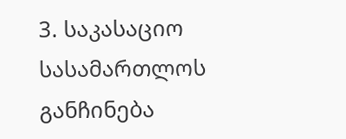3. საკასაციო სასამართლოს განჩინება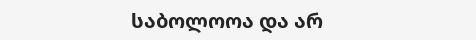საბოლოოა და არ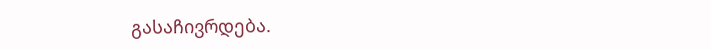გასაჩივრდება.